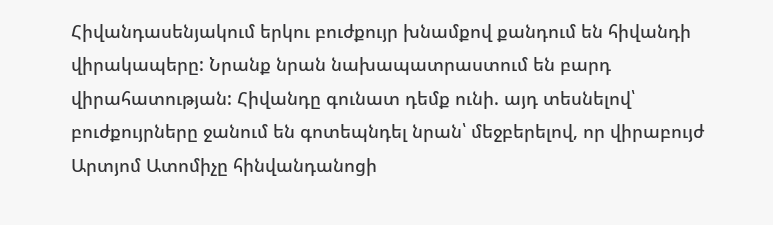Հիվանդասենյակում երկու բուժքույր խնամքով քանդում են հիվանդի վիրակապերը: Նրանք նրան նախապատրաստում են բարդ վիրահատության: Հիվանդը գունատ դեմք ունի. այդ տեսնելով՝ բուժքույրները ջանում են գոտեպնդել նրան՝ մեջբերելով, որ վիրաբույժ Արտյոմ Ատոմիչը հինվանդանոցի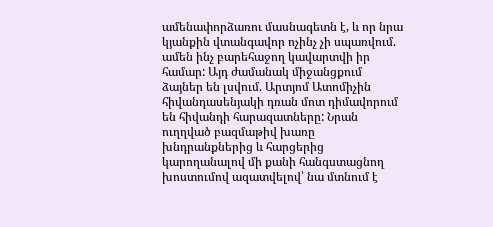ամենափորձառու մասնագետն է, և որ նրա կյանքին վտանգավոր ոչինչ չի սպառվում. ամեն ինչ բարեհաջող կավարտվի իր համար: Այդ ժամանակ միջանցքում ձայներ են լսվում. Արտյոմ Ատոմիչին հիվանդասենյակի դռան մոտ դիմավորում են հիվանդի հարազատները: Նրան ուղղված բազմաթիվ խառը խնդրանքներից և հարցերից կարողանալով մի քանի հանգստացնող խոստումով ազատվելով՝ նա մտնում է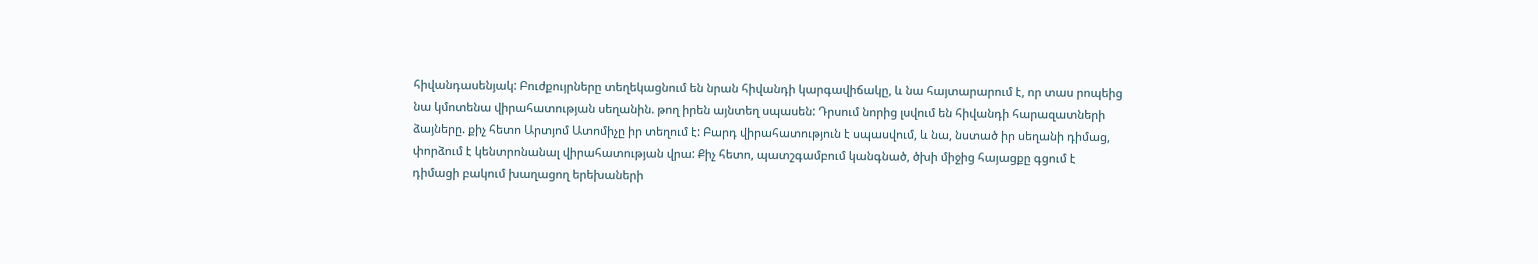հիվանդասենյակ: Բուժքույրները տեղեկացնում են նրան հիվանդի կարգավիճակը, և նա հայտարարում է, որ տաս րոպեից նա կմոտենա վիրահատության սեղանին. թող իրեն այնտեղ սպասեն: Դրսում նորից լսվում են հիվանդի հարազատների ձայները. քիչ հետո Արտյոմ Ատոմիչը իր տեղում է: Բարդ վիրահատություն է սպասվում, և նա, նստած իր սեղանի դիմաց, փորձում է կենտրոնանալ վիրահատության վրա: Քիչ հետո, պատշգամբում կանգնած, ծխի միջից հայացքը գցում է դիմացի բակում խաղացող երեխաների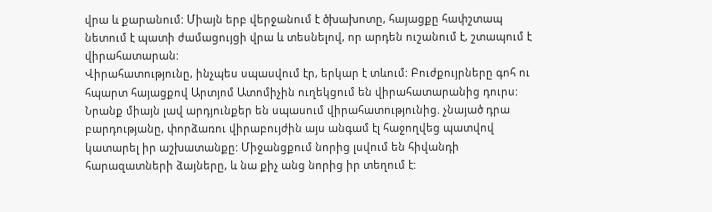վրա և քարանում: Միայն երբ վերջանում է ծխախոտը, հայացքը հափշտապ նետում է պատի ժամացույցի վրա և տեսնելով, որ արդեն ուշանում է, շտապում է վիրահատարան:
Վիրահատությունը, ինչպես սպասվում էր, երկար է տևում: Բուժքույրները գոհ ու հպարտ հայացքով Արտյոմ Ատոմիչին ուղեկցում են վիրահատարանից դուրս: Նրանք միայն լավ արդյունքեր են սպասում վիրահատությունից. չնայած դրա բարդությանը, փորձառու վիրաբույժին այս անգամ էլ հաջողվեց պատվով կատարել իր աշխատանքը: Միջանցքում նորից լսվում են հիվանդի հարազատների ձայները, և նա քիչ անց նորից իր տեղում է: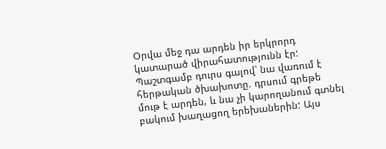Օրվա մեջ դա արդեն իր երկրորդ կատարած վիրահատությունն էր: Պաշտգամբ դուրս գալով՝ նա վառում է հերթական ծխախոտը. դրսում գրեթե մութ է արդեն, և նա չի կարողանում գտնել բակում խաղացող երեխաներին: Այս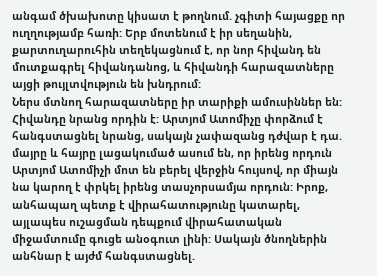անգամ ծխախոտը կիսատ է թողնում. չգիտի հայացքը որ ուղղությամբ հառի: Երբ մոտենում է իր սեղանին, քարտուղարուհին տեղեկացնում է, որ նոր հիվանդ են մուտքագրել հիվանդանոց, և հիվանդի հարազատները այցի թույլտվություն են խնդրում:
Ներս մտնող հարազատները իր տարիքի ամուսիններ են: Հիվանդը նրանց որդին է: Արտյոմ Ատոմիչը փորձում է հանգստացնել նրանց, սակայն չափազանց դժվար է դա. մայրը և հայրը լացակումած ասում են, որ իրենց որդուն Արտյոմ Ատոմիչի մոտ են բերել վերջին հույսով, որ միայն նա կարող է փրկել իրենց տասչորսամյա որդուն: Իրոք, անհապաղ պետք է վիրահատությունը կատարել, այլապես ուշացման դեպքում վիրահատական միջամտումը գուցե անօգուտ լինի: Սակայն ծնողներին անհնար է այժմ հանգստացնել.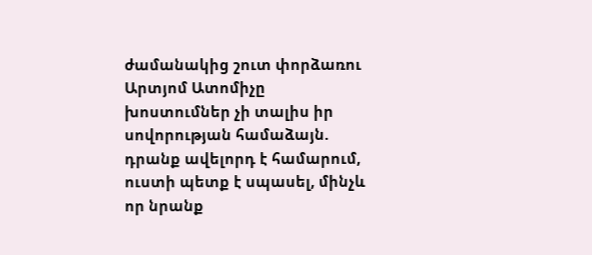ժամանակից շուտ փորձառու Արտյոմ Ատոմիչը խոստումներ չի տալիս իր սովորության համաձայն. դրանք ավելորդ է համարում, ուստի պետք է սպասել, մինչև որ նրանք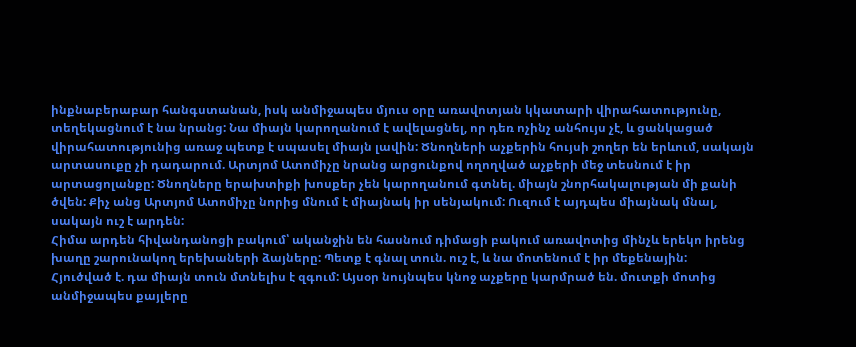ինքնաբերաբար հանգստանան, իսկ անմիջապես մյուս օրը առավոտյան կկատարի վիրահատությունը, տեղեկացնում է նա նրանց: Նա միայն կարողանում է ավելացնել, որ դեռ ոչինչ անհույս չէ, և ցանկացած վիրահատությունից առաջ պետք է սպասել միայն լավին: Ծնողների աչքերին հույսի շողեր են երևում, սակայն արտասուքը չի դադարում. Արտյոմ Ատոմիչը նրանց արցունքով ողողված աչքերի մեջ տեսնում է իր արտացոլանքը: Ծնողները երախտիքի խոսքեր չեն կարողանում գտնել. միայն շնորհակալության մի քանի ծվեն: Քիչ անց Արտյոմ Ատոմիչը նորից մնում է միայնակ իր սենյակում: Ուզում է այդպես միայնակ մնալ, սակայն ուշ է արդեն:
Հիմա արդեն հիվանդանոցի բակում՝ ականջին են հասնում դիմացի բակում առավոտից մինչև երեկո իրենց խաղը շարունակող երեխաների ձայները: Պետք է գնալ տուն. ուշ է, և նա մոտենում է իր մեքենային:
Հյուծված է. դա միայն տուն մտնելիս է զգում: Այսօր նույնպես կնոջ աչքերը կարմրած են. մուտքի մոտից անմիջապես քայլերը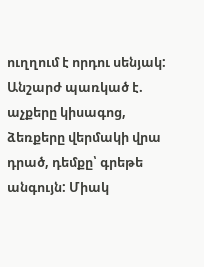ուղղում է որդու սենյակ: Անշարժ պառկած է. աչքերը կիսագոց, ձեռքերը վերմակի վրա դրած, դեմքը՝ գրեթե անգույն: Միակ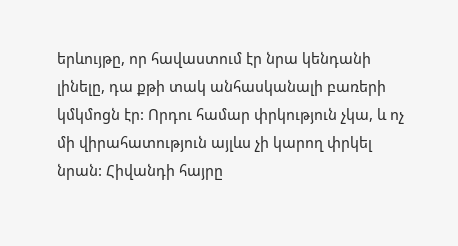երևույթը, որ հավաստում էր նրա կենդանի լինելը, դա քթի տակ անհասկանալի բառերի կմկմոցն էր: Որդու համար փրկություն չկա, և ոչ մի վիրահատություն այլևս չի կարող փրկել նրան: Հիվանդի հայրը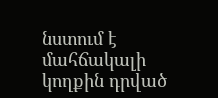նստում է մահճակալի կողքին դրված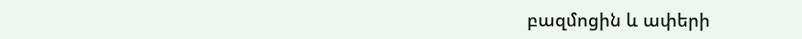բազմոցին և ափերի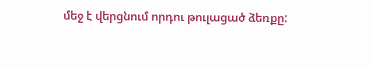մեջ է վերցնում որդու թուլացած ձեռքը: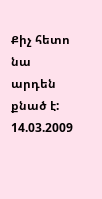Քիչ հետո նա արդեն քնած է:
14.03.2009